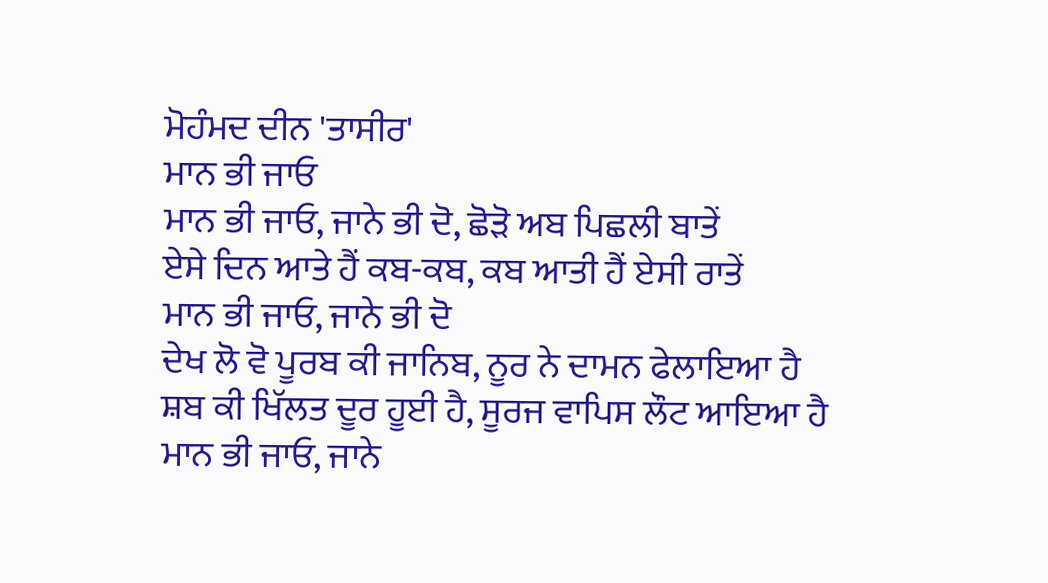ਮੋਹੰਮਦ ਦੀਨ 'ਤਾਸੀਰ'
ਮਾਨ ਭੀ ਜਾਓ
ਮਾਨ ਭੀ ਜਾਓ, ਜਾਨੇ ਭੀ ਦੋ, ਛੋੜੋ ਅਬ ਪਿਛਲੀ ਬਾਤੇਂ
ਏਸੇ ਦਿਨ ਆਤੇ ਹੈਂ ਕਬ-ਕਬ, ਕਬ ਆਤੀ ਹੈਂ ਏਸੀ ਰਾਤੇਂ
ਮਾਨ ਭੀ ਜਾਓ, ਜਾਨੇ ਭੀ ਦੋ
ਦੇਖ ਲੋ ਵੋ ਪੂਰਬ ਕੀ ਜਾਨਿਬ, ਨੂਰ ਨੇ ਦਾਮਨ ਫੇਲਾਇਆ ਹੈ
ਸ਼ਬ ਕੀ ਖਿੱਲਤ ਦੂਰ ਹੂਈ ਹੈ, ਸੂਰਜ ਵਾਪਿਸ ਲੌਟ ਆਇਆ ਹੈ
ਮਾਨ ਭੀ ਜਾਓ, ਜਾਨੇ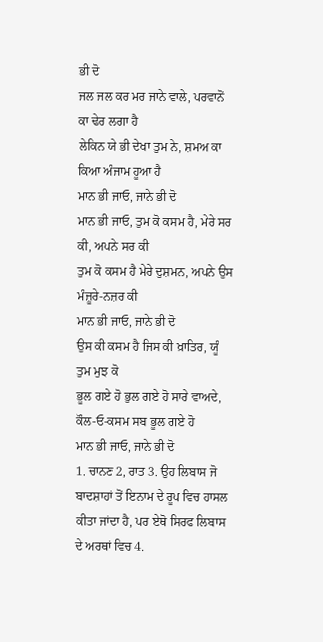ਭੀ ਦੋ
ਜਲ ਜਲ ਕਰ ਮਰ ਜਾਨੇ ਵਾਲੇ, ਪਰਵਾਨੋਂ ਕਾ ਢੇਰ ਲਗਾ ਹੈ
ਲੇਕਿਨ ਯੇ ਭੀ ਦੇਖਾ ਤੁਮ ਨੇ, ਸ਼ਮਅ ਕਾ ਕਿਆ ਅੰਜਾਮ ਹੂਆ ਹੈ
ਮਾਨ ਭੀ ਜਾਓ, ਜਾਨੇ ਭੀ ਦੋ
ਮਾਨ ਭੀ ਜਾਓ, ਤੁਮ ਕੋ ਕਸਮ ਹੈ, ਮੇਰੇ ਸਰ ਕੀ, ਅਪਨੇ ਸਰ ਕੀ
ਤੁਮ ਕੋ ਕਸਮ ਹੈ ਮੇਰੇ ਦੁਸ਼ਮਨ, ਅਪਨੇ ਉਸ ਮੰਜ਼ੂਰੇ-ਨਜ਼ਰ ਕੀ
ਮਾਨ ਭੀ ਜਾਓ, ਜਾਨੇ ਭੀ ਦੋ
ਉਸ ਕੀ ਕਸਮ ਹੈ ਜਿਸ ਕੀ ਖ਼ਾਤਿਰ, ਯੂੰ ਤੁਮ ਮੁਝ ਕੋ
ਭੂਲ ਗਏ ਹੋ ਭੁਲ ਗਏ ਹੋ ਸਾਰੇ ਵਾਅਦੇ, ਕੌਲ-ਓ-ਕਸਮ ਸਬ ਭੂਲ ਗਏ ਹੋ
ਮਾਨ ਭੀ ਜਾਓ, ਜਾਨੇ ਭੀ ਦੋ
1. ਚਾਨਣ 2, ਰਾਤ 3. ਉਹ ਲਿਬਾਸ ਜੋ ਬਾਦਸ਼ਾਹਾਂ ਤੋਂ ਇਨਾਮ ਦੇ ਰੂਪ ਵਿਚ ਹਾਸਲ ਕੀਤਾ ਜਾਂਦਾ ਹੈ, ਪਰ ਏਥੋ ਸਿਰਫ ਲਿਬਾਸ ਦੇ ਅਰਥਾਂ ਵਿਚ 4.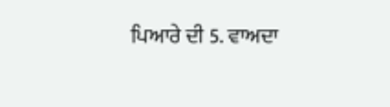ਪਿਆਰੇ ਦੀ 5. ਵਾਅਦਾ